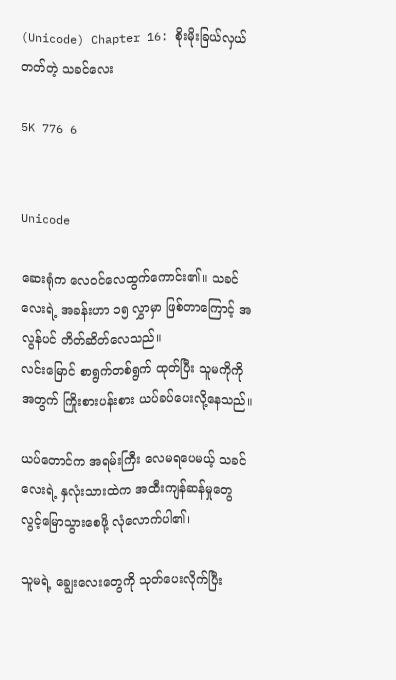(Unicode) Chapter 16: စိုးမိုးခြယ်လှယ်တတ်တဲ့ သခင်လေး

5K 776 6


Unicode

ဆေးရုံက လေဝင်လေထွက်ကောင်း၏။ သခင်လေးရဲ့ အခန်းဟာ ၁၅ လွှာမှာ ဖြစ်တာကြောင့် အလွန်ပင် တိတ်ဆိတ်လေသည်။
လင်းမြောင် စာရွက်တစ်ရွက် ထုတ်ပြီး သူမကိုကိုအတွက် ကြိုးစားပန်းစား ယပ်ခပ်ပေးလို့နေသည်။

ယပ်တောင်က အရမ်းကြီး လေမရပေမယ့် သခင်လေးရဲ့ နှလုံးသားထဲက အထီးကျန်ဆန်မှုတွေ လွင့်မြောသွားစေဖို့ လုံလောက်ပါ၏၊

သူမရဲ့ ချွေးလေးတွေကို သုတ်ပေးလိုက်ပြီး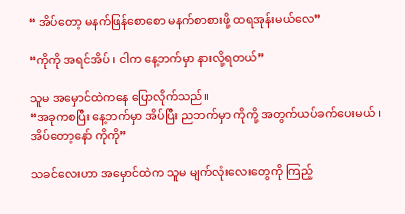“ အိပ်တော့ မနက်ဖြန်စောစော မနက်စာစားဖို့ ထရအုန်းမယ်လေ”

“ကိုကို အရင်အိပ် ၊ ငါက နေ့ဘက်မှာ နားလို့ရတယ်”

သူမ အမှောင်ထဲကနေ ပြောလိုက်သည်။
“အခုကစပြီး နေ့ဘက်မှာ အိပ်ပြီး ညဘက်မှာ ကိုကို့ အတွက်ယပ်ခက်ပေးမယ် ၊ အိပ်တော့နော် ကိုကို”

သခင်လေးဟာ အမှောင်ထဲက သူမ မျက်လုံးလေးတွေကို ကြည့်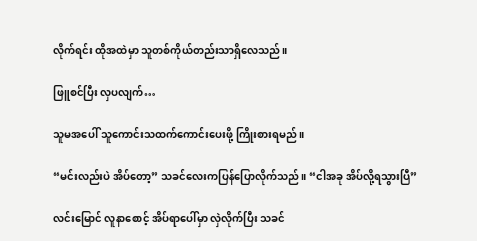လိုက်ရင်း ထိုအထဲမှာ သူတစ်ကိုယ်တည်းသာရှိလေသည်။

ဖြူစင်ပြီး လှပလျက်…

သူမအပေါ် သူကောင်းသထက်ကောင်းပေးဖို့ ကြိုးစားရမည်။

“မင်းလည်းပဲ အိပ်တော့” သခင်လေးကပြန်ပြောလိုက်သည်။ “ငါအခု အိပ်လို့ရသွားပြီ”

လင်းမြောင် လူနာစောင့် အိပ်ရာပေါ်မှာ လှဲလိုက်ပြီး သခင်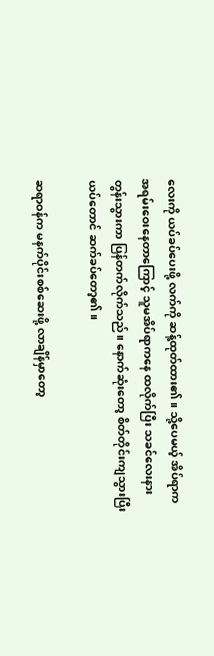လေးကို ယပ်ခပ်ပေးဖို့ လက်ကို ဆန့်ထုတ်ထား၏။ သို့ပေမယ့် အိပ်ရာက အရမ်းဝေးနေတာကြောင့် သူမအိပ်ရာကနေ ထလိုက်ပြီး သခင်လေးနား တွန်းသွားကာ ပြန်တက်လိုက်သည်။ နောက်ဆုံးတော့ စိတ်တိုင်းကျသွားပြီး ယပ်တောင် ဆက်ခပ်တော့၏။

ဆရာဝန်က မနက်ပိုင်းစစ်ဆေးဖို့ လာချိန်မှာတော့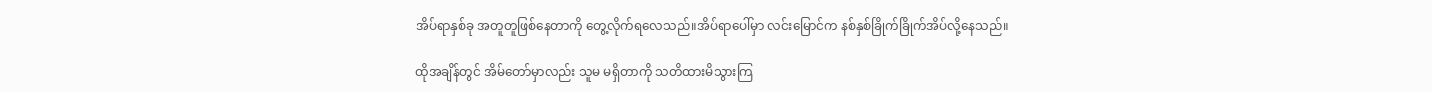အိပ်ရာနှစ်ခု အတူတူဖြစ်နေတာကို တွေ့လိုက်ရလေသည်။အိပ်ရာပေါ်မှာ လင်းမြောင်က နစ်နှစ်ခြိုက်ခြိုက်အိပ်လို့နေသည်။

ထိုအချိန်တွင် အိမ်တော်မှာလည်း သူမ မရှိတာကို သတိထားမိသွားကြ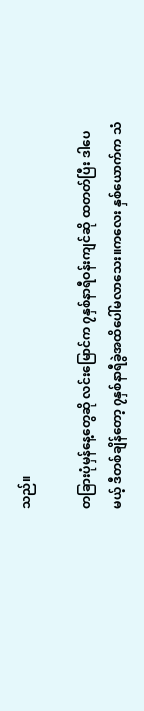သည်။

တခြားပုံမှန်နေ့တွေဆို လင်းမြောင်က ၇နှစ်နာရီဝန်းကျင်ဆို ထတတ်ပြီး ဒါပေမယ့် ဒီတစ်ချိန်တော့ ၇နှစ်နာရီခွဲအထိပေါ်မလာသေး။ကလေး နှစ်ယောက်က သံ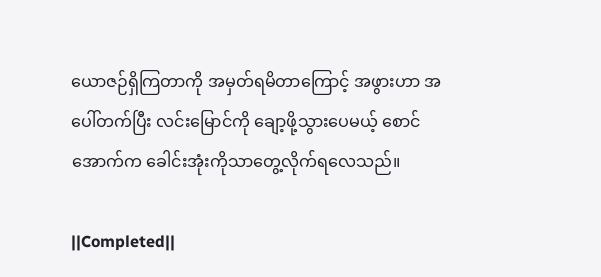ယောဇဉ်ရှိကြတာကို အမှတ်ရမိတာကြောင့် အဖွားဟာ အပေါ်တက်ပြီး လင်းမြောင်ကို ချော့ဖို့သွားပေမယ့် စောင်အောက်က ခေါင်းအုံးကိုသာတွေ့လိုက်ရလေသည်။

||Completed||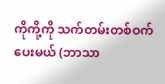ကိုကို့ကို သက်တမ်းတစ်ဝက်ပေးမယ် (ဘာသာ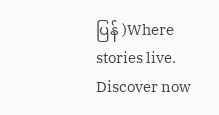ပြန် )Where stories live. Discover now